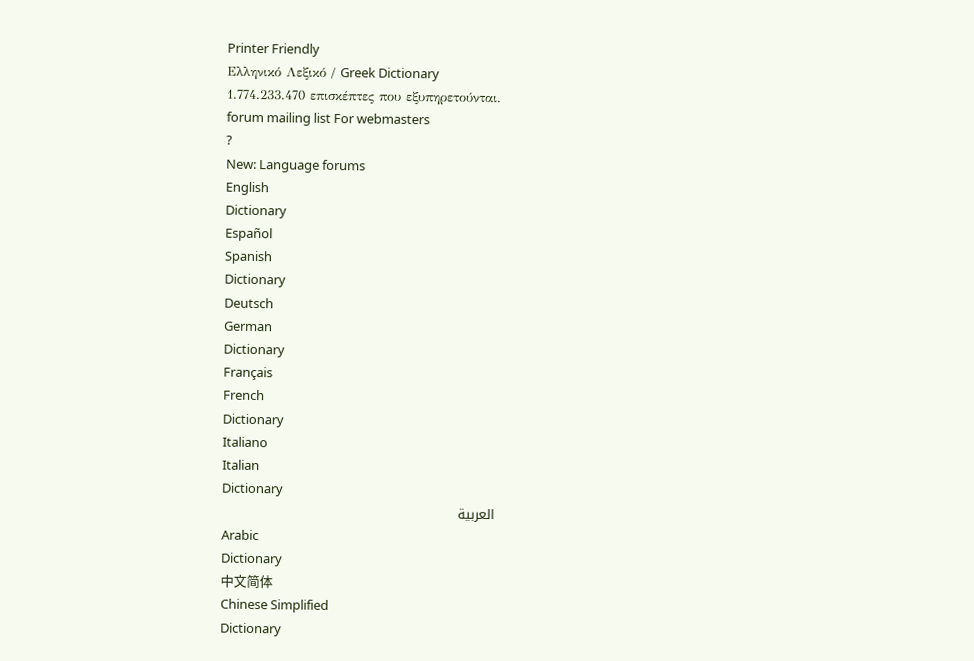Printer Friendly
Ελληνικό Λεξικό / Greek Dictionary
1.774.233.470 επισκέπτες που εξυπηρετούνται.
forum mailing list For webmasters
?
New: Language forums
English
Dictionary
Español
Spanish
Dictionary
Deutsch
German
Dictionary
Français
French
Dictionary
Italiano
Italian
Dictionary
العربية
Arabic
Dictionary
中文简体
Chinese Simplified
Dictionary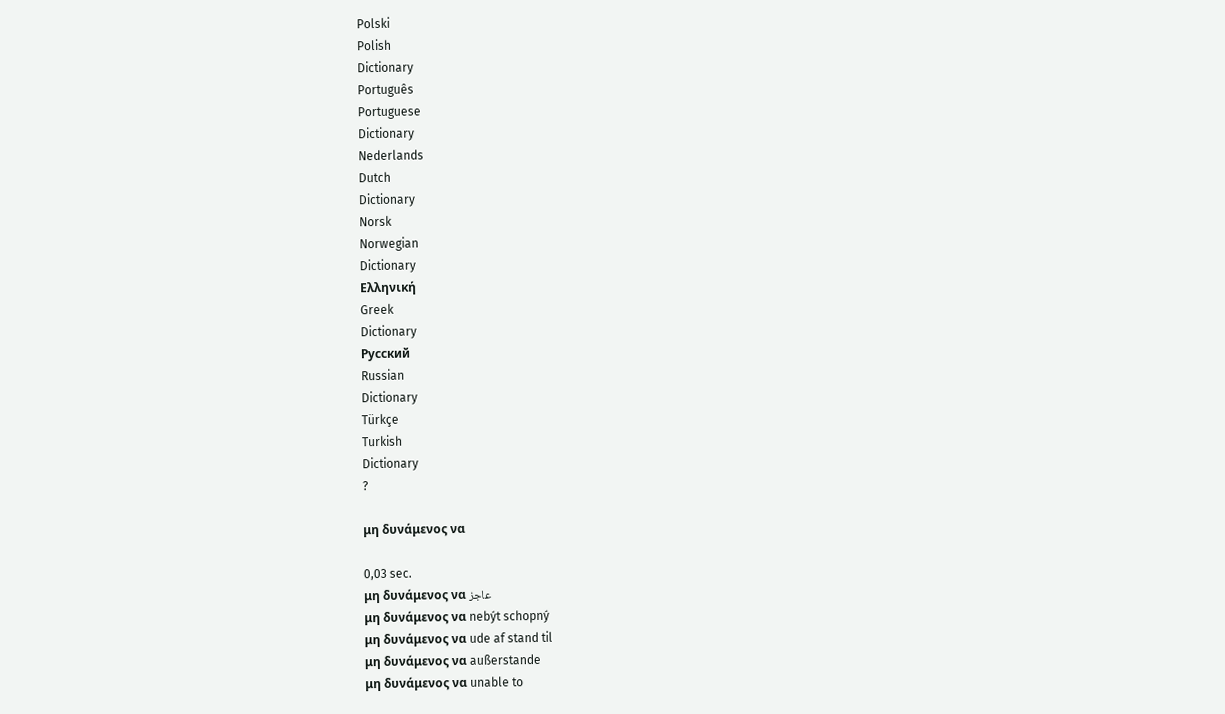Polski
Polish
Dictionary
Português
Portuguese
Dictionary
Nederlands
Dutch
Dictionary
Norsk
Norwegian
Dictionary
Ελληνική
Greek
Dictionary
Русский
Russian
Dictionary
Türkçe
Turkish
Dictionary
?

μη δυνάμενος να

0,03 sec.
μη δυνάμενος να عاجز
μη δυνάμενος να nebýt schopný
μη δυνάμενος να ude af stand til
μη δυνάμενος να außerstande
μη δυνάμενος να unable to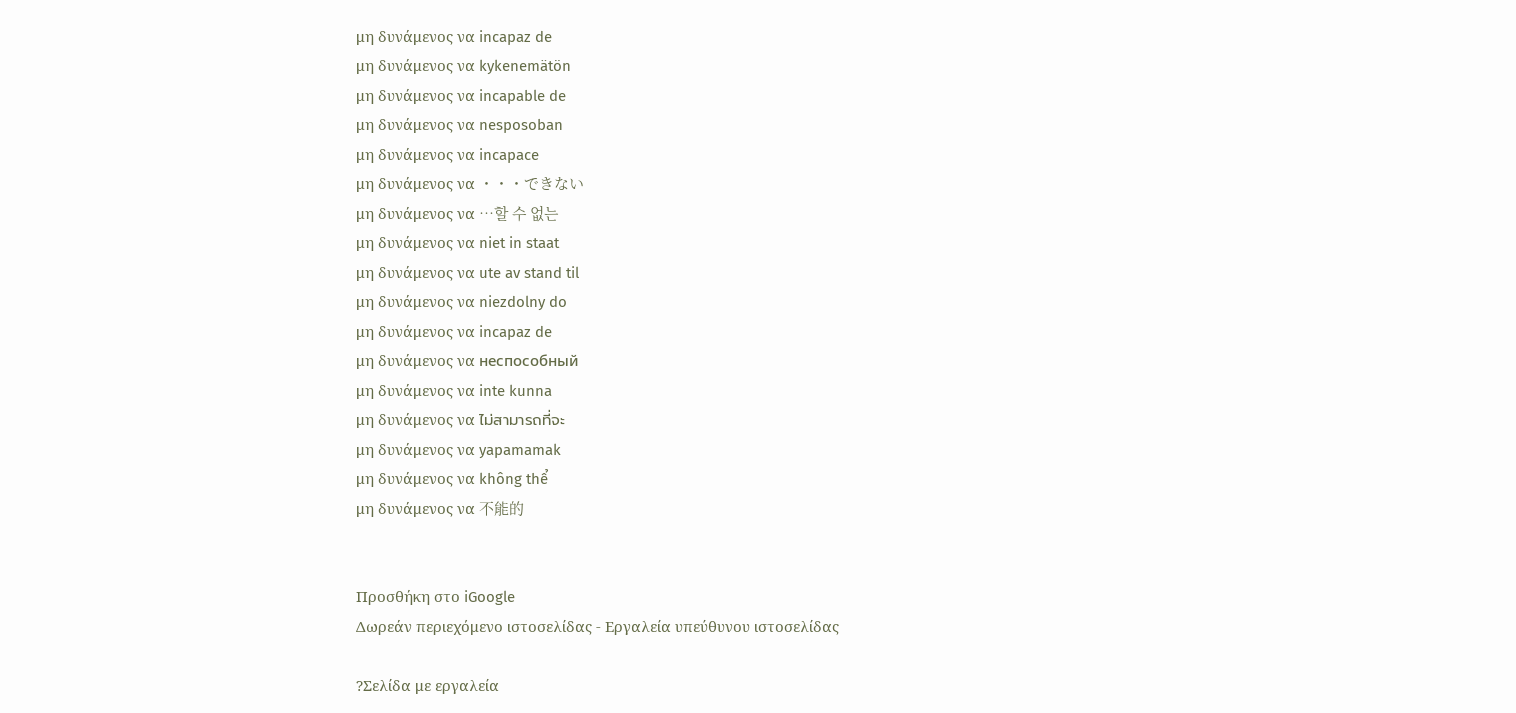μη δυνάμενος να incapaz de
μη δυνάμενος να kykenemätön
μη δυνάμενος να incapable de
μη δυνάμενος να nesposoban
μη δυνάμενος να incapace
μη δυνάμενος να ・・・できない
μη δυνάμενος να …할 수 없는
μη δυνάμενος να niet in staat
μη δυνάμενος να ute av stand til
μη δυνάμενος να niezdolny do
μη δυνάμενος να incapaz de
μη δυνάμενος να неспособный
μη δυνάμενος να inte kunna
μη δυνάμενος να ไม่สามารถที่จะ
μη δυνάμενος να yapamamak
μη δυνάμενος να không thể
μη δυνάμενος να 不能的


Προσθήκη στο iGoogle
Δωρεάν περιεχόμενο ιστοσελίδας - Εργαλεία υπεύθυνου ιστοσελίδας

?Σελίδα με εργαλεία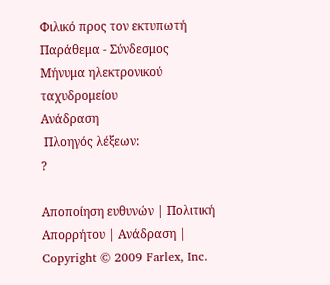Φιλικό προς τον εκτυπωτή
Παράθεμα - Σύνδεσμος
Μήνυμα ηλεκτρονικού ταχυδρομείου
Ανάδραση
 Πλοηγός λέξεων:
?

Αποποίηση ευθυνών | Πολιτική Απορρήτου | Ανάδραση | Copyright © 2009 Farlex, Inc.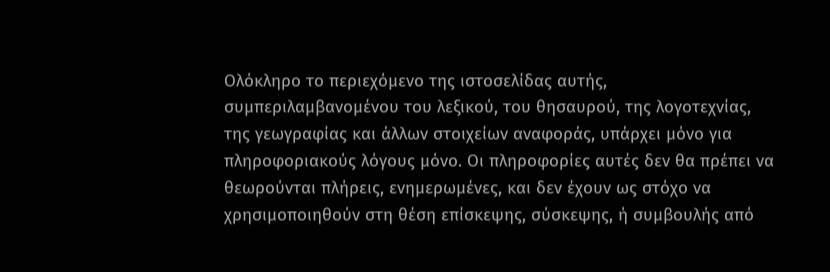Ολόκληρο το περιεχόμενο της ιστοσελίδας αυτής, συμπεριλαμβανομένου του λεξικού, του θησαυρού, της λογοτεχνίας, της γεωγραφίας και άλλων στοιχείων αναφοράς, υπάρχει μόνο για πληροφοριακούς λόγους μόνο. Οι πληροφορίες αυτές δεν θα πρέπει να θεωρούνται πλήρεις, ενημερωμένες, και δεν έχουν ως στόχο να χρησιμοποιηθούν στη θέση επίσκεψης, σύσκεψης, ή συμβουλής από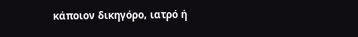κάποιον δικηγόρο, ιατρό ή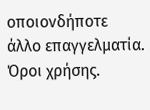οποιονδήποτε άλλο επαγγελματία. Όροι χρήσης.